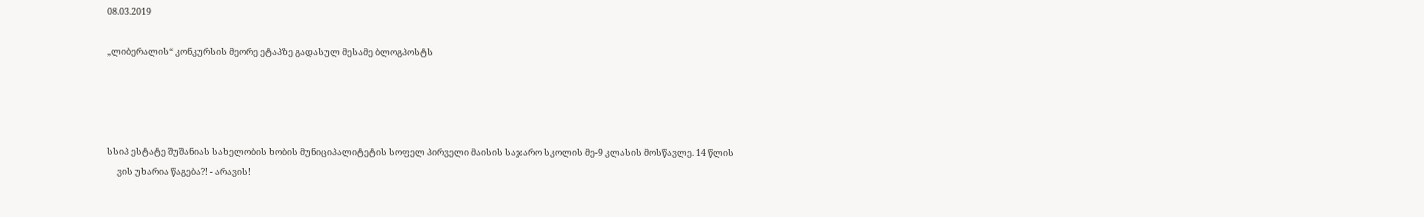08.03.2019

„ლიბერალის“ კონკურსის მეორე ეტაპზე გადასულ მესამე ბლოგპოსტს




სსიპ ესტატე შუშანიას სახელობის ხობის მუნიციპალიტეტის სოფელ პირველი მაისის საჯარო სკოლის მე-9 კლასის მოსწავლე. 14 წლის
     ვის უხარია წაგება?! - არავის!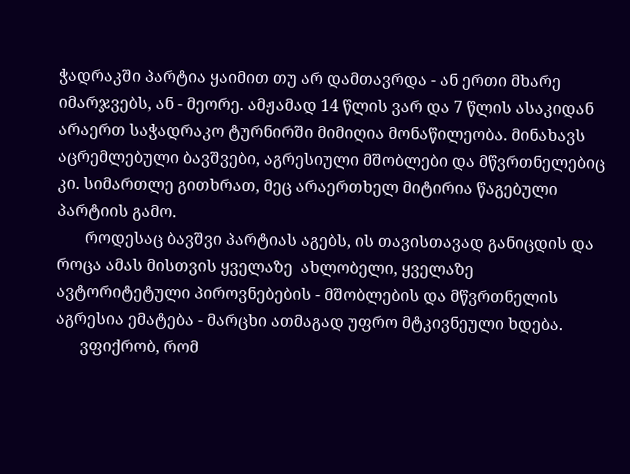ჭადრაკში პარტია ყაიმით თუ არ დამთავრდა - ან ერთი მხარე იმარჯვებს, ან - მეორე. ამჟამად 14 წლის ვარ და 7 წლის ასაკიდან არაერთ საჭადრაკო ტურნირში მიმიღია მონაწილეობა. მინახავს აცრემლებული ბავშვები, აგრესიული მშობლები და მწვრთნელებიც კი. სიმართლე გითხრათ, მეც არაერთხელ მიტირია წაგებული პარტიის გამო.
       როდესაც ბავშვი პარტიას აგებს, ის თავისთავად განიცდის და როცა ამას მისთვის ყველაზე  ახლობელი, ყველაზე ავტორიტეტული პიროვნებების - მშობლების და მწვრთნელის  აგრესია ემატება - მარცხი ათმაგად უფრო მტკივნეული ხდება.
      ვფიქრობ, რომ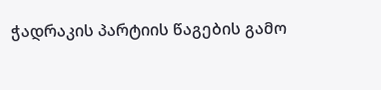ჭადრაკის პარტიის წაგების გამო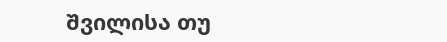შვილისა თუ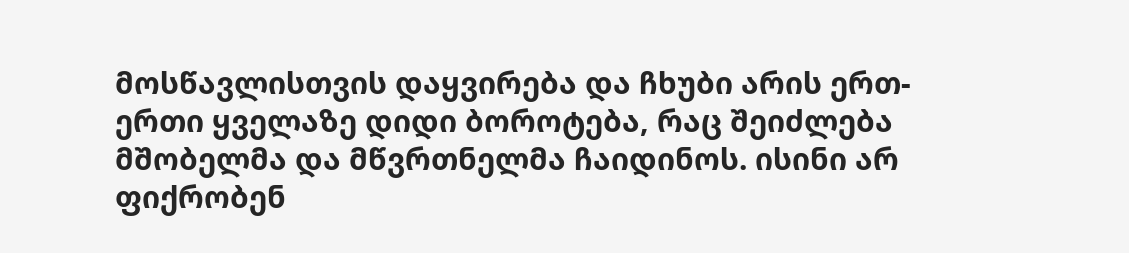მოსწავლისთვის დაყვირება და ჩხუბი არის ერთ-ერთი ყველაზე დიდი ბოროტება, რაც შეიძლება მშობელმა და მწვრთნელმა ჩაიდინოს. ისინი არ ფიქრობენ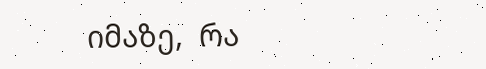იმაზე,  რა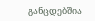განცდებშია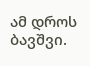ამ დროს ბავშვი.